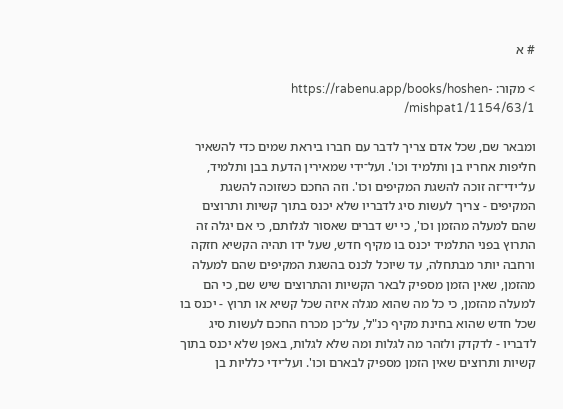# א

> מקור: https://rabenu.app/books/hoshen-mishpat1/1154/63/1/

ומבאר שם, שכל אדם צריך לדבר עם חברו ביראת שמים כדי להשאיר חליפות אחריו בן ותלמיד וכו'. ועל־ידי שמאירין הדעת בבן ותלמיד, על־ידי־זה זוכה להשגת המקיפים וכו'. וזה החכם כשזוכה להשגת המקיפים - צריך לעשות סיג לדבריו שלא יכנס בתוך קשיות ותרוצים שהם למעלה מהזמן וכו', כי יש דברים שאסור לגלותם, כי אם יגלה זה התרוץ בפני התלמיד יכנס בו מקיף חדש, שעל ידו תהיה הקשיא חזקה ורחבה יותר מבתחלה, עד שיוכל לכנס בהשגת המקיפים שהם למעלה מהזמן, שאין הזמן מספיק לבאר הקשיות והתרוצים שיש שם, כי הם למעלה מהזמן, כי כל מה שהוא מגלה איזה שכל קשיא או תרוץ - יכנס בו שכל חדש שהוא בחינת מקיף כנ"ל, על־כן מכרח החכם לעשות סיג לדבריו - לדקדק ולזהר מה לגלות ומה שלא לגלות, באפן שלא יכנס בתוך קשיות ותרוצים שאין הזמן מספיק לבארם וכו'. ועל־ידי כלליות בן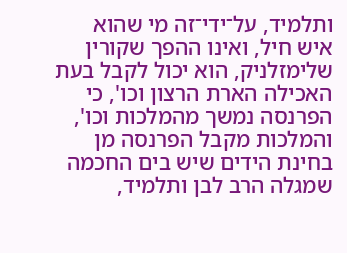ותלמיד, על־ידי־זה מי שהוא איש חיל, ואינו ההפך שקורין שלימזלניק, הוא יכול לקבל בעת האכילה הארת הרצון וכו', כי הפרנסה נמשך מהמלכות וכו', והמלכות מקבל הפרנסה מן בחינת הידים שיש בים החכמה שמגלה הרב לבן ותלמיד,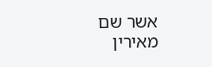אשר שם מאירין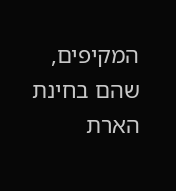המקיפים, שהם בחינת הארת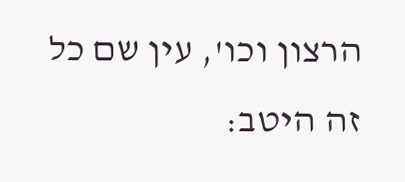הרצון וכו', עין שם כל זה היטב: